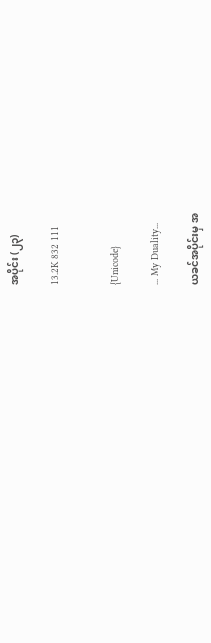အပိုင်း (၂၃)

13.2K 832 111


{Unicode}

... My Duality...

ယခင်အပိုင်းမှ အ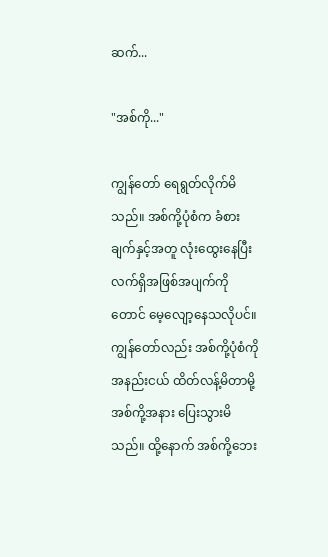ဆက်...

"အစ်ကို..."

ကျွန်တော် ရေရွတ်လိုက်မိသည်။ အစ်ကို့ပုံစံက ခံစားချက်နှင့်အတူ လုံးထွေးနေပြီး လက်ရှိအဖြစ်အပျက်ကိုတောင် မေ့လျော့နေသလိုပင်။ ကျွန်တော်လည်း အစ်ကို့ပုံစံကို အနည်းငယ် ထိတ်လန့်မိတာမို့ အစ်ကို့အနား ပြေးသွားမိသည်။ ထို့နောက် အစ်ကို့ဘေး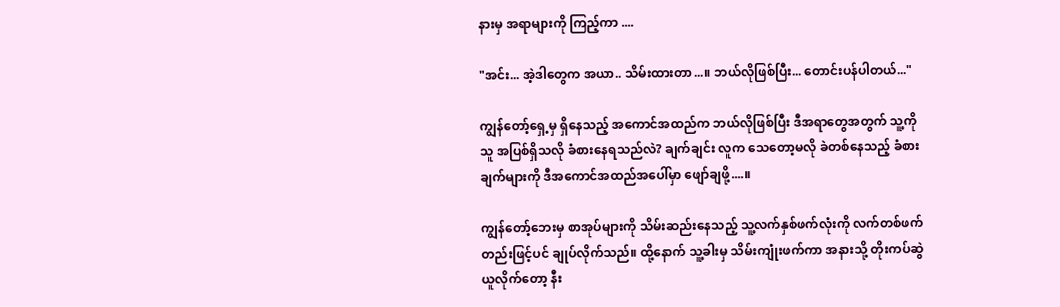နားမှ အရာများကို ကြည့်ကာ ....

"အင်း... အဲ့ဒါတွေက အယာ.. သိမ်းထားတာ...။ ဘယ်လိုဖြစ်ပြီး... တောင်းပန်ပါတယ်..."

ကျွန်တော့်ရှေ့မှ ရှိနေသည့် အကောင်အထည်က ဘယ်လိုဖြစ်ပြီး ဒီအရာတွေအတွက် သူ့ကိုသူ အပြစ်ရှိသလို ခံစားနေရသည်လဲ? ချက်ချင်း လူက သေတော့မလို ခဲတစ်နေသည့် ခံစားချက်များကို ဒီအကောင်အထည်အပေါ်မှာ ဖျော်ချဖို့....။

ကျွန်တော့်ဘေးမှ စာအုပ်များကို သိမ်းဆည်းနေသည့် သူ့လက်နှစ်ဖက်လုံးကို လက်တစ်ဖက်တည်းဖြင့်ပင် ချုပ်လိုက်သည်။ ထို့နောက် သူ့ခါးမှ သိမ်းကျုံးဖက်ကာ အနားသို့ တိုးကပ်ဆွဲယူလိုက်တော့ နီး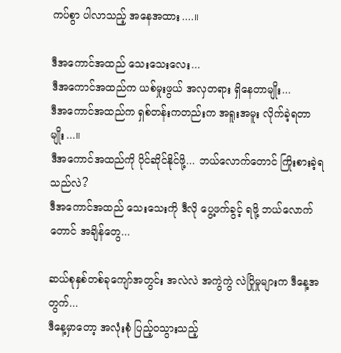ကပ်စွာ ပါလာသည့် အနေအထား....။

ဒီအကောင်အထည် သေးသေးလေး...
ဒီအကောင်အထည်က ယစ်မှုးဖွယ် အလှတရား ရှိနေတာမျိုး...
ဒီအကောင်အထည်က ရှစ်တန်းကတည်းက အရူးအမူး လိုက်ခဲ့ရတာမျိုး...။
ဒီအကောင်အထည်ကို ပိုင်ဆိုင်နိုင်ဖို့... ဘယ်လောက်တောင် ကြိုးစားခဲ့ရသည်လဲ?
ဒီအကောင်အထည် သေးသေးကို ဒီလို ပွေ့ဖက်ခွင့် ရဖို့ ဘယ်လောက်တောင် အချိန်တွေ...

ဆယ်စုနှစ်တစ်ခုကျော်အတွင်း အလဲလဲ အကွဲကွဲ လဲပြိုမှုများက ဒီနေ့အတွက်...
ဒီနေ့မှာတော့ အလုံးစုံ ပြည့်၀သွားသည့်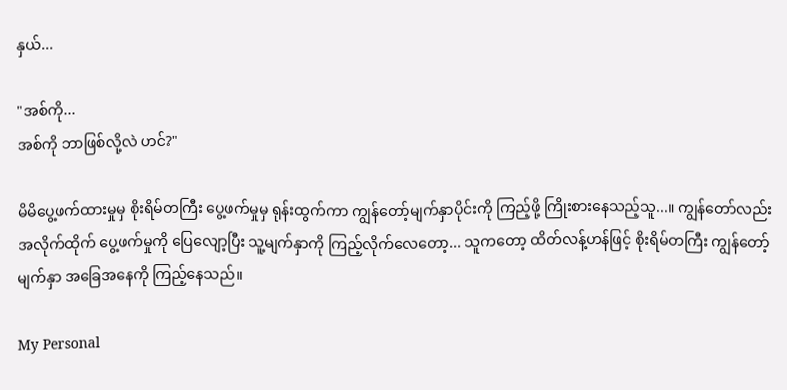နှယ်...

"အစ်ကို...
အစ်ကို ဘာဖြစ်လို့လဲ ဟင်?"

မိမိပွေ့ဖက်ထားမှုမှ စိုးရိမ်တကြီး ပွေ့ဖက်မှုမှ ရုန်းထွက်ကာ ကျွန်တော့်မျက်နှာပိုင်းကို ကြည့်ဖို့ ကြိုးစားနေသည့်သူ...။ ကျွန်တော်လည်း အလိုက်ထိုက် ပွေ့ဖက်မှုကို ပြေလျော့ပြီး သူ့မျက်နှာကို ကြည့်လိုက်လေတော့... သူကတော့ ထိတ်လန့်ဟန်ဖြင့် စိုးရိမ်တကြီး ကျွန်တော့်မျက်နှာ အခြေအနေကို ကြည့်နေသည်။

My Personal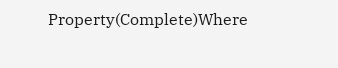Property(Complete)Where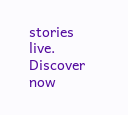stories live. Discover now